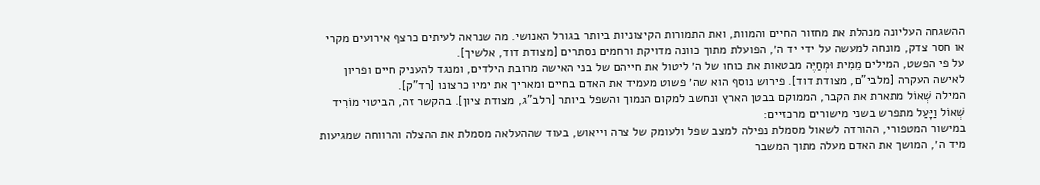ההשגחה העליונה מנהלת את מחזור החיים והמוות, ואת התמורות הקיצוניות ביותר בגורל האנושי. מה שנראה לעיתים כרצף אירועים מקרי או חסר צדק, מונחה למעשה על ידי יד ה׳, הפועלת מתוך כוונה מדויקת ורחמים נסתרים [מצודת דוד, אלשיך].
על פי הפשט, המילים מֵמִית וּמְחַיֶּה מבטאות את כוחו של ה׳ ליטול את חייהם של בני האישה מרובת הילדים, ומנגד להעניק חיים ופריון לאישה העקרה [מלבי"ם, מצודת דוד]. פירוש נוסף הוא שה׳ פשוט מעמיד את האדם בחיים ומאריך את ימיו כרצונו [רד"ק].
המילה שְׁאוֹל מתארת את הקבר, הממוקם בבטן הארץ ונחשב למקום הנמוך והשפל ביותר [רלב"ג, מצודת ציון]. בהקשר זה, הביטוי מוֹרִיד שְׁאוֹל וַיָּעַל מתפרש בשני מישורים מרכזיים:
במישור המטפורי, ההורדה לשאול מסמלת נפילה למצב שפל ולעומק של צרה וייאוש, בעוד שההעלאה מסמלת את ההצלה והרווחה שמגיעות מיד ה׳, המושך את האדם מעלה מתוך המשבר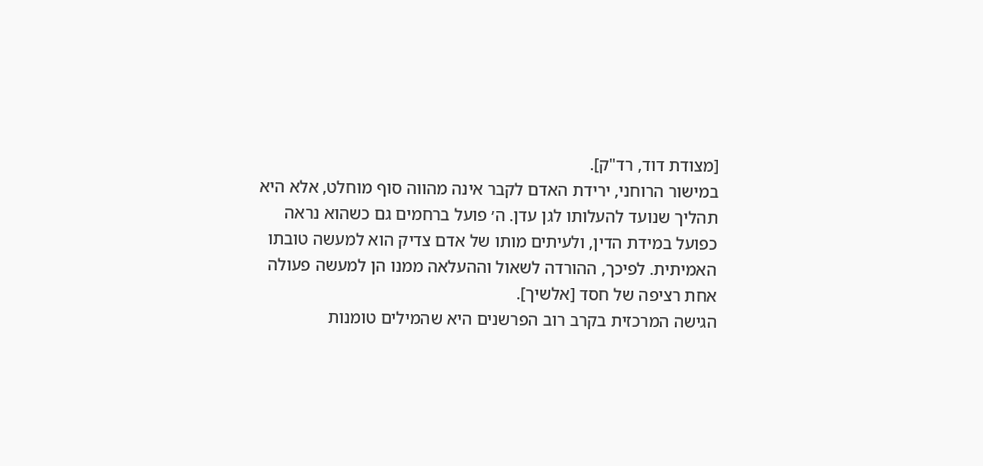[מצודת דוד, רד"ק].
במישור הרוחני, ירידת האדם לקבר אינה מהווה סוף מוחלט, אלא היא תהליך שנועד להעלותו לגן עדן. ה׳ פועל ברחמים גם כשהוא נראה כפועל במידת הדין, ולעיתים מותו של אדם צדיק הוא למעשה טובתו האמיתית. לפיכך, ההורדה לשאול וההעלאה ממנו הן למעשה פעולה אחת רציפה של חסד [אלשיך].
הגישה המרכזית בקרב רוב הפרשנים היא שהמילים טומנות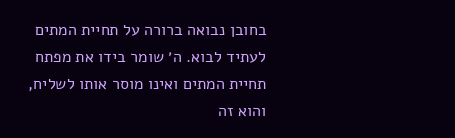בחובן נבואה ברורה על תחיית המתים לעתיד לבוא. ה׳ שומר בידו את מפתח תחיית המתים ואינו מוסר אותו לשליח, והוא זה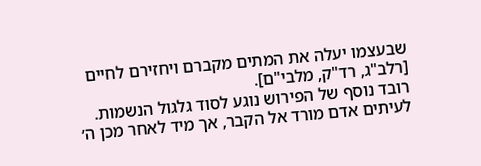שבעצמו יעלה את המתים מקברם ויחזירם לחיים [רלב"ג, רד"ק, מלבי"ם].
רובד נוסף של הפירוש נוגע לסוד גלגול הנשמות. לעיתים אדם מורד אל הקבר, אך מיד לאחר מכן ה׳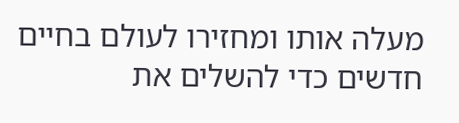מעלה אותו ומחזירו לעולם בחיים חדשים כדי להשלים את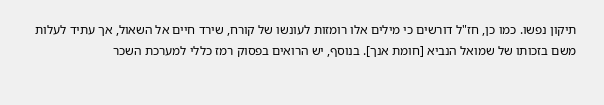תיקון נפשו. כמו כן, חז"ל דורשים כי מילים אלו רומזות לעונשו של קורח, שירד חיים אל השאול, אך עתיד לעלות משם בזכותו של שמואל הנביא [חומת אנך]. בנוסף, יש הרואים בפסוק רמז כללי למערכת השכר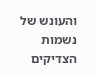והעונש של נשמות הצדיקים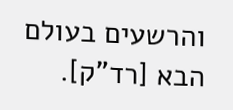והרשעים בעולם הבא [רד"ק].